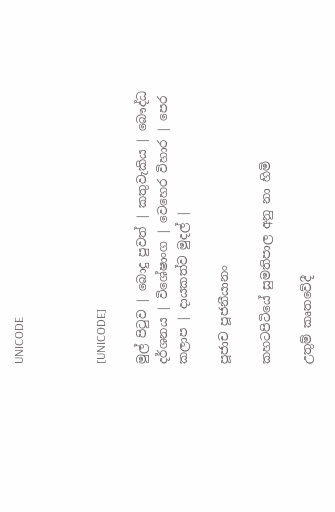UNICODE



[UNICODE]

මුල් පිටුව | බොදු පුවත් | කතුවැකිය | බෞද්ධ දර්ශනය | විශේෂාංග | වෙහෙර විහාර | පෙර කලාප | දායකත්ව මුදල් |

පූජාච පූජනීයානං

කහටපිටියේ සුමතිපාල අනු නා හිමි

උතුම් කෘතවේදී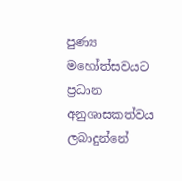පුණ්‍ය මහෝත්සවයට ප්‍රධාන අනුශාසකත්වය ලබාදුන්නේ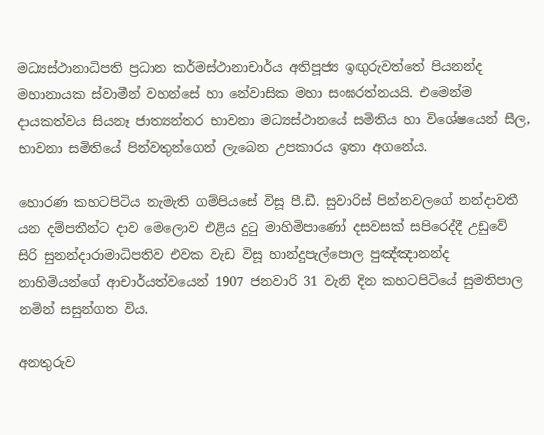මධ්‍යස්ථානාධිපති ප්‍රධාන කර්මස්ථානාචාර්ය අතිපූජ්‍ය ඉඟුරුවත්තේ පියනන්ද මහානායක ස්වාමීන් වහන්සේ හා නේවාසික මහා සංඝරත්නයයි. එමෙන්ම දායකත්වය සියනෑ ජාත්‍යන්තර භාවනා මධ්‍යස්ථානයේ සමිතිය හා විශේෂයෙන් සීල, භාවනා සමිතියේ පින්වතුන්ගෙන් ලැබෙන උපකාරය ඉතා අගනේය.

හොරණ කහටපිටිය නැමැති ගම්පියසේ විසූ පී.ඩී. සුවාරිස් පින්නවලගේ නන්දාවතී යන දම්පතීන්ට දාව මෙලොව එළිය දුටු මාහිමිපාණෝ දසවසක් සපිරෙද්දී උඩුවේ සිරි සුනන්දාරාමාධිපතිව එවක වැඩ විසූ හාන්දුපැල්පොල පුඤ්ඤානන්ද නාහිමියන්ගේ ආචාර්යත්වයෙන් 1907 ජනවාරි 31 වැනි දින කහටපිටියේ සුමතිපාල නමින් සසුන්ගත විය.

අනතුරුව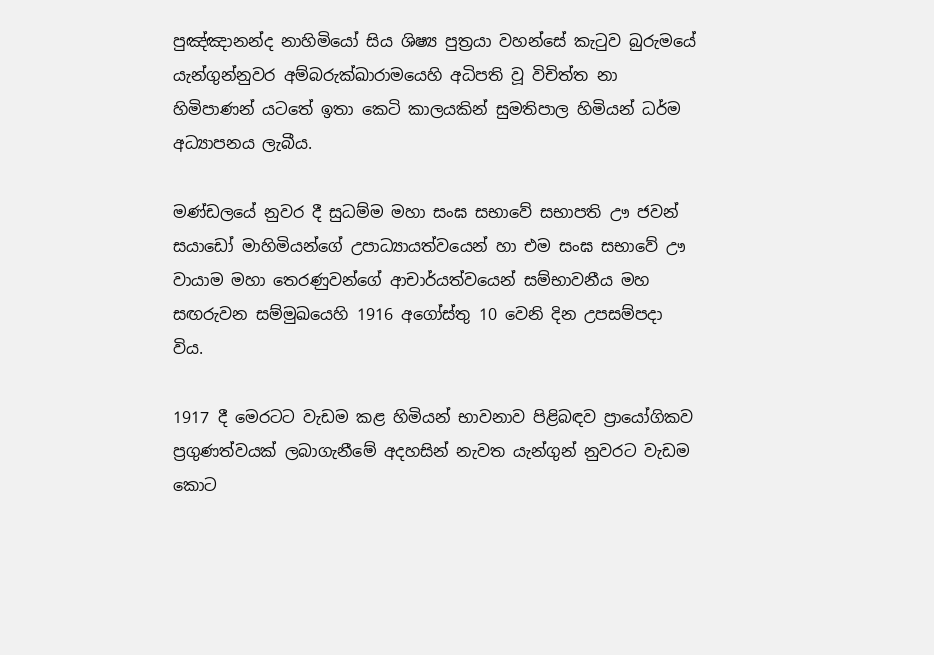පුඤ්ඤානන්ද නාහිමියෝ සිය ශිෂ්‍ය පුත්‍රයා වහන්සේ කැටුව බුරුමයේ යැන්ගුන්නුවර අම්බරුක්ඛාරාමයෙහි අධිපති වූ විචිත්ත නා හිමිපාණන් යටතේ ඉතා කෙටි කාලයකින් සුමතිපාල හිමියන් ධර්ම අධ්‍යාපනය ලැබීය.

මණ්ඩලයේ නුවර දී සුධම්ම මහා සංඝ සභාවේ සභාපති ඌ ජවන් සයාඩෝ මාහිමියන්ගේ උපාධ්‍යායත්වයෙන් හා එම සංඝ සභාවේ ඌ වායාම මහා තෙරණුවන්ගේ ආචාර්යත්වයෙන් සම්භාවනීය මහ සඟරුවන සම්මුඛයෙහි 1916 අගෝස්තු 10 වෙනි දින උපසම්පදා විය.

1917 දී මෙරටට වැඩම කළ හිමියන් භාවනාව පිළිබඳව ප්‍රායෝගිකව ප්‍රගුණත්වයක් ලබාගැනීමේ අදහසින් නැවත යැන්ගුන් නුවරට වැඩම කොට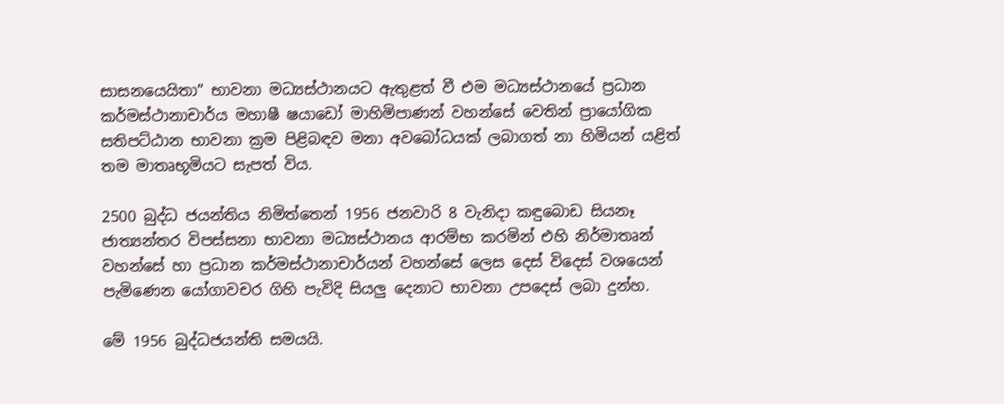සාසනයෙයිතා” භාවනා මධ්‍යස්ථානයට ඇතුළත් වී එම මධ්‍යස්ථානයේ ප්‍රධාන කර්මස්ථානාචාර්ය මහාෂී ෂයාඩෝ මාහිමිපාණන් වහන්සේ වෙතින් ප්‍රායෝගික සතිපට්ඨාන භාවනා ක්‍රම පිළිබඳව මනා අවබෝධයක් ලබාගත් නා හිමියන් යළිත් තම මාතෘභූමියට සැපත් විය.

2500 බුද්ධ ජයන්තිය නිමිත්තෙන් 1956 ජනවාරි 8 වැනිදා කඳුබොඩ සියනෑ ජාත්‍යන්තර විපස්සනා භාවනා මධ්‍යස්ථානය ආරම්භ කරමින් එහි නිර්මාතෘන් වහන්සේ හා ප්‍රධාන කර්මස්ථානාචාර්යන් වහන්සේ ලෙස දෙස් විදෙස් වශයෙන් පැමිණෙන යෝගාවචර ගිහි පැවිදි සියලු දෙනාට භාවනා උපදෙස් ලබා දුන්හ.

මේ 1956 බුද්ධජයන්ති සමයයි.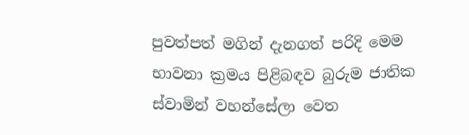පුවත්පත් මගින් දැනගත් පරිදි මෙම භාවනා ක්‍රමය පිළිබඳව බුරුම ජාතික ස්වාමින් වහන්සේලා වෙත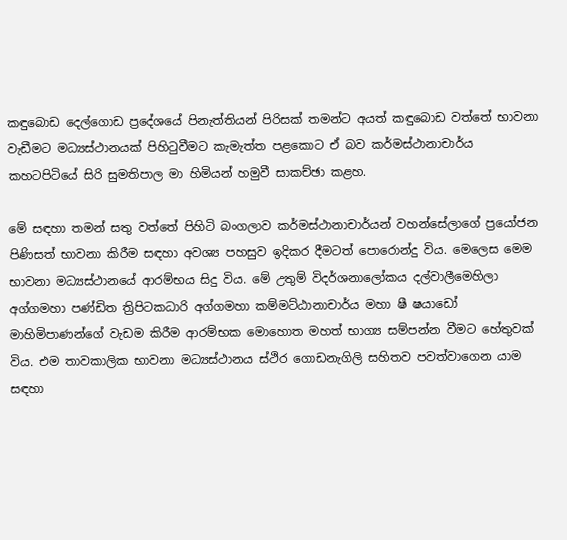කඳුබොඩ දෙල්ගොඩ ප්‍රදේශයේ පිනැත්තියන් පිරිසක් තමන්ට අයත් කඳුබොඩ වත්තේ භාවනා වැඩීමට මධ්‍යස්ථානයක් පිහිටුවීමට කැමැත්ත පළකොට ඒ බව කර්මස්ථානාචාර්ය කහටපිටියේ සිරි සුමතිපාල මා හිමියන් හමුවී සාකච්ඡා කළහ.

මේ සඳහා තමන් සතු වත්තේ පිහිටි බංගලාව කර්මස්ථානාචාර්යන් වහන්සේලාගේ ප්‍රයෝජන පිණිසත් භාවනා කිරීම සඳහා අවශ්‍ය පහසුව ඉදිකර දීමටත් පොරොන්දු විය. මෙලෙස මෙම භාවනා මධ්‍යස්ථානයේ ආරම්භය සිදු විය. මේ උතුම් විදර්ශනාලෝකය දල්වාලීමෙහිලා අග්ගමහා පණ්ඩිත ත්‍රිපිටකධාරි අග්ගමහා කම්මට්ඨානාචාර්ය මහා ෂී ෂයාඩෝ මාහිමිපාණන්ගේ වැඩම කිරීම ආරම්භක මොහොත මහත් භාග්‍ය සම්පන්න වීමට හේතුවක් විය. එම තාවකාලික භාවනා මධ්‍යස්ථානය ස්ථිර ගොඩනැගිලි සහිතව පවත්වාගෙන යාම සඳහා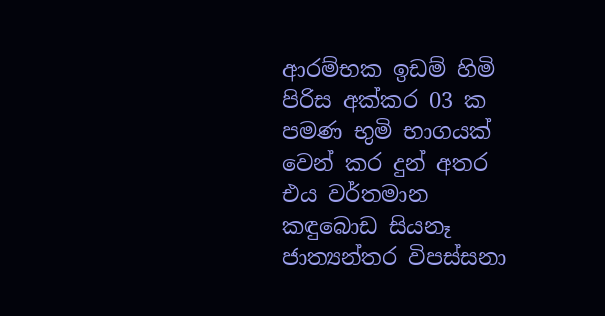ආරම්භක ඉඩම් හිමි පිරිස අක්කර 03 ක පමණ භුමි භාගයක් වෙන් කර දුන් අතර එය වර්තමාන කඳුබොඩ සියනෑ ජාත්‍යන්තර විපස්සනා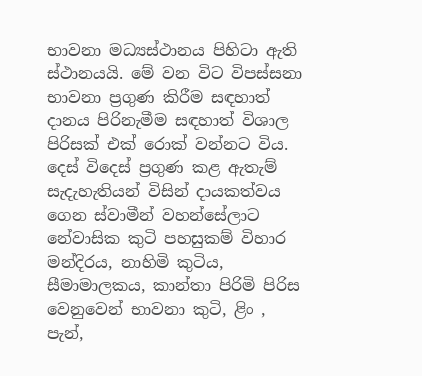භාවනා මධ්‍යස්ථානය පිහිටා ඇති ස්ථානයයි. මේ වන විට විපස්සනා භාවනා ප්‍රගුණ කිරීම සඳහාත් දානය පිරිනැමීම සඳහාත් විශාල පිරිසක් එක් රොක් වන්නට විය. දෙස් විදෙස් ප්‍රගුණ කළ ඇතැම් සැදැහැතියන් විසින් දායකත්වය ගෙන ස්වාමීන් වහන්සේලාට නේවාසික කුටි පහසුකම් විහාර මන්දිරය, නාහිමි කුටිය, සීමාමාලකය, කාන්තා පිරිමි පිරිස වෙනුවෙන් භාවනා කුටි, ළිං , පැන්,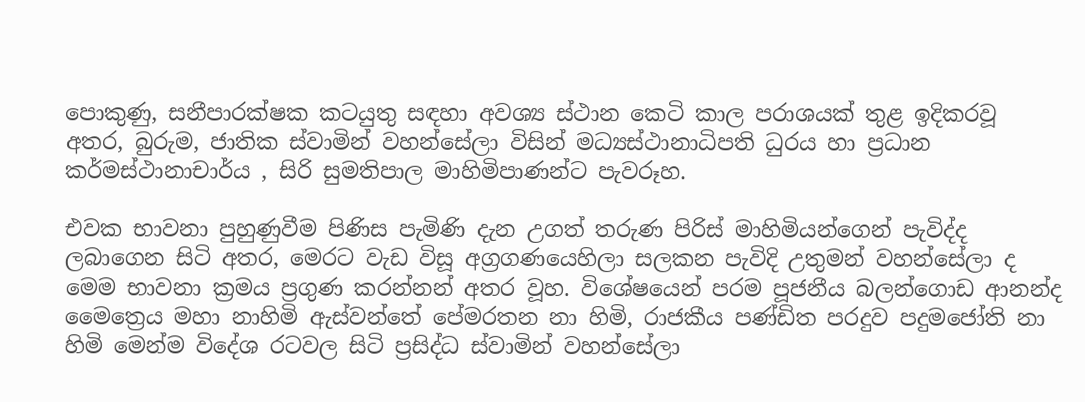පොකුණු, සනීපාරක්ෂක කටයුතු සඳහා අවශ්‍ය ස්ථාන කෙටි කාල පරාශයක් තුළ ඉදිකරවූ අතර, බුරුම, ජාතික ස්වාමින් වහන්සේලා විසින් මධ්‍යස්ථානාධිපති ධුරය හා ප්‍රධාන කර්මස්ථානාචාර්ය , සිරි සුමතිපාල මාහිමිපාණන්ට පැවරූහ.

එවක භාවනා පුහුණුවීම පිණිස පැමිණි දැන උගත් තරුණ පිරිස් මාහිමියන්ගෙන් පැවිද්ද ලබාගෙන සිටි අතර, මෙරට වැඩ විසූ අග්‍රගණයෙහිලා සලකන පැවිදි උතුමන් වහන්සේලා ද මෙම භාවනා ක්‍රමය ප්‍රගුණ කරන්නන් අතර වූහ. විශේෂයෙන් පරම පූජනීය බලන්ගොඩ ආනන්ද මෛත්‍රෙය මහා නාහිමි ඇස්වන්තේ පේමරතන නා හිමි, රාජකීය පණ්ඩිත පරදුව පදුමජෝති නා හිමි මෙන්ම විදේශ රටවල සිටි ප්‍රසිද්ධ ස්වාමින් වහන්සේලා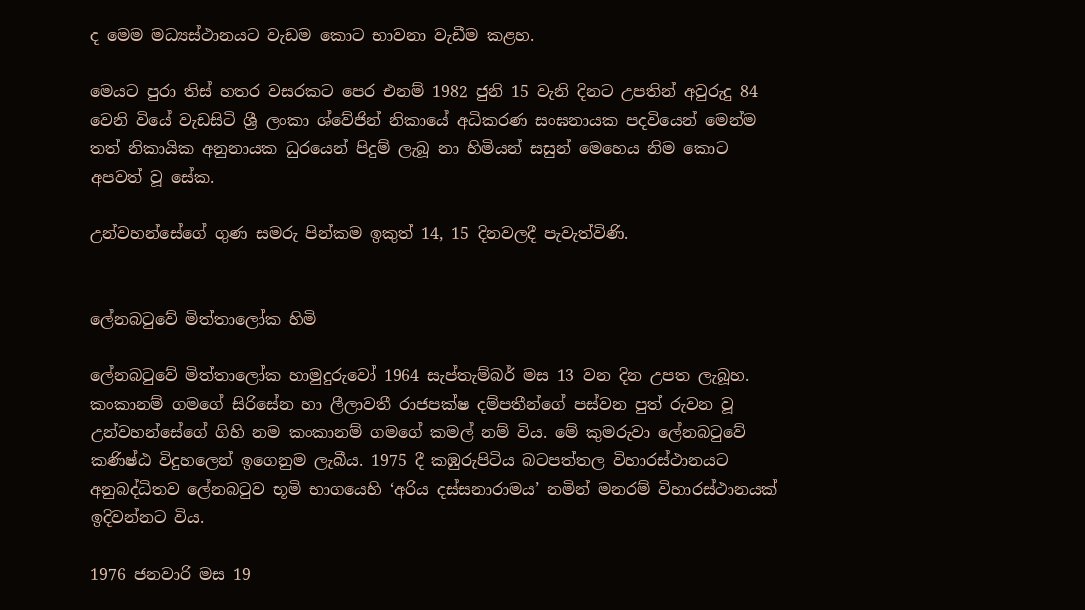ද මෙම මධ්‍යස්ථානයට වැඩම කොට භාවනා වැඩීම කළහ.

මෙයට පුරා තිස් හතර වසරකට පෙර එනම් 1982 ජුනි 15 වැනි දිනට උපතින් අවුරුදු 84 වෙනි වියේ වැඩසිටි ශ්‍රී ලංකා ශ්වේජින් නිකායේ අධිකරණ සංඝනායක පදවියෙන් මෙන්ම තත් නිකායික අනුනායක ධුරයෙන් පිදුම් ලැබූ නා හිමියන් සසුන් මෙහෙය නිම කොට අපවත් වූ සේක.

උන්වහන්සේගේ ගුණ සමරු පින්කම ඉකුත් 14, 15 දිනවලදී පැවැත්විණි.


ලේනබටුවේ මිත්තාලෝක හිමි

ලේනබටුවේ මිත්තාලෝක හාමුදුරුවෝ 1964 සැප්තැම්බර් මස 13 වන දින උපත ලැබූහ. කංකානම් ගමගේ සිරිසේන හා ලීලාවතී රාජපක්ෂ දම්පතීන්ගේ පස්වන පුත් රුවන වූ උන්වහන්සේගේ ගිහි නම කංකානම් ගමගේ කමල් නම් විය. මේ කුමරුවා ලේනබටුවේ කණිෂ්ඨ විදුහලෙන් ඉගෙනුම ලැබීය. 1975 දී කඹුරුපිටිය බටපත්තල විහාරස්ථානයට අනුබද්ධිතව ලේනබටුව භූමි භාගයෙහි ‘අරිය දස්සනාරාමය’ නමින් මනරම් විහාරස්ථානයක් ඉදිවන්නට විය.

1976 ජනවාරි මස 19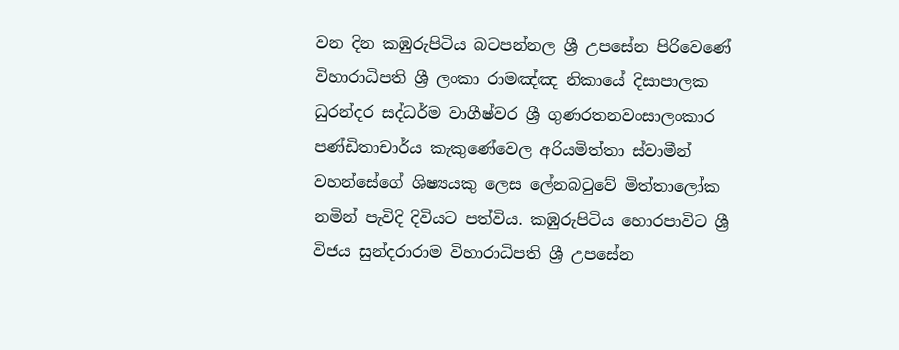වන දින කඹුරුපිටිය බටපන්නල ශ්‍රී උපසේන පිරිවෙණේ විහාරාධිපති ශ්‍රී ලංකා රාමඤ්ඤ නිකායේ දිසාපාලක ධුරන්දර සද්ධර්ම වාගීෂ්වර ශ්‍රී ගුණරතනවංසාලංකාර පණ්ඩිතාචාර්ය කැකුණේවෙල අරියමිත්තා ස්වාමීන් වහන්සේගේ ශිෂ්‍යයකු ලෙස ලේනබටුවේ මිත්තාලෝක නමින් පැවිදි දිවියට පත්විය. කඹුරුපිටිය හොරපාවිට ශ්‍රී විජය සුන්දරාරාම විහාරාධිපති ශ්‍රී උපසේන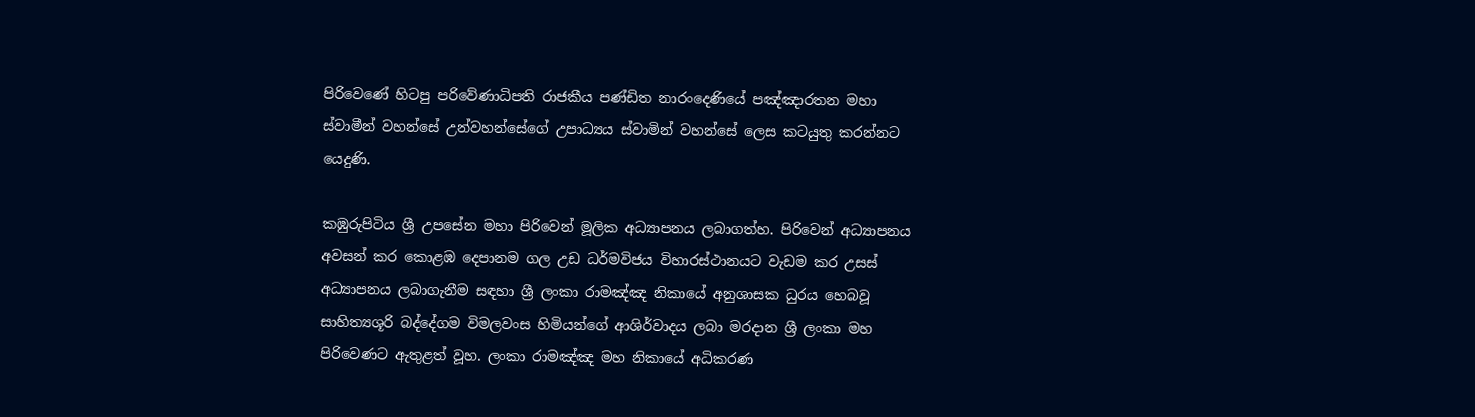පිරිවෙණේ හිටපු පරිවේණාධිපති රාජකීය පණ්ඩිත නාරංදෙණියේ පඤ්ඤාරතන මහා ස්වාමීන් වහන්සේ උන්වහන්සේගේ උපාධ්‍යය ස්වාමින් වහන්සේ ලෙස කටයුතු කරන්නට යෙදුණි.

කඹුරුපිටිය ශ්‍රී උපසේන මහා පිරිවෙන් මූලික අධ්‍යාපනය ලබාගත්හ. පිරිවෙන් අධ්‍යාපනය අවසන් කර කොළඹ දෙපානම ගල උඩ ධර්මවිජය විහාරස්ථානයට වැඩම කර උසස් අධ්‍යාපනය ලබාගැනීම සඳහා ශ්‍රී ලංකා රාමඤ්ඤ නිකායේ අනුශාසක ධුරය හෙබවූ සාහිත්‍යශූරි බද්දේගම විමලවංස හිමියන්ගේ ආශිර්වාදය ලබා මරදාන ශ්‍රී ලංකා මහ පිරිවෙණට ඇතුළත් වූහ. ලංකා රාමඤ්ඤ මහ නිකායේ අධිකරණ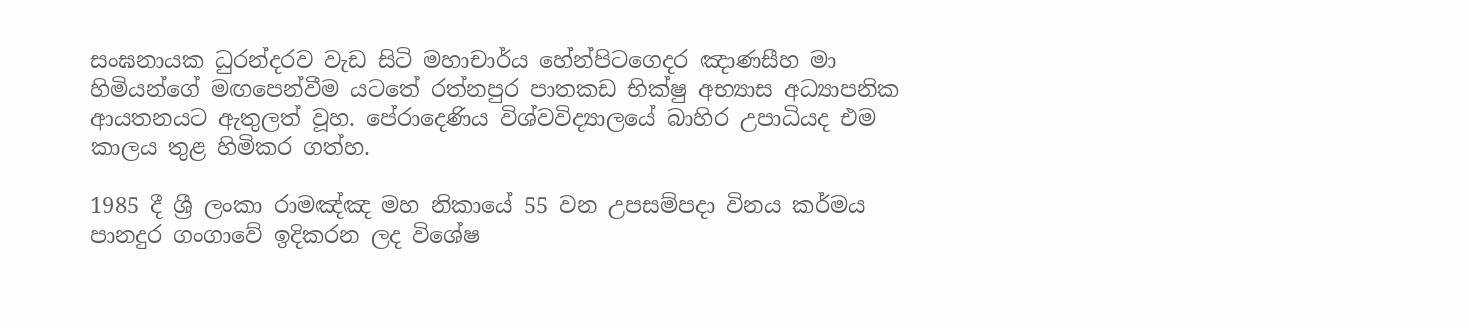සංඝනායක ධුරන්දරව වැඩ සිටි මහාචාර්ය හේන්පිටගෙදර ඤාණසීහ මා හිමියන්ගේ මඟපෙන්වීම යටතේ රත්නපුර පාතකඩ භික්ෂු අභ්‍යාස අධ්‍යාපනික ආයතනයට ඇතුලත් වූහ. පේරාදෙණිය විශ්වවිද්‍යාලයේ බාහිර උපාධියද එම කාලය තුළ හිමිකර ගත්හ.

1985 දී ශ්‍රී ලංකා රාමඤ්ඤ මහ නිකායේ 55 වන උපසම්පදා විනය කර්මය පානදුර ගංගාවේ ඉදිකරන ලද විශේෂ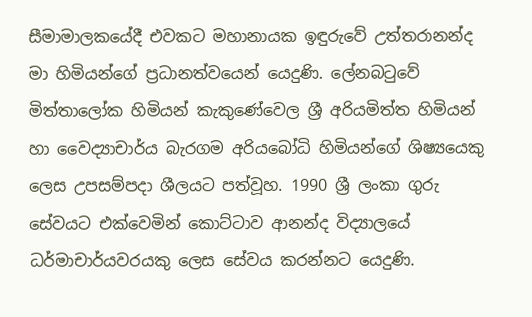සීමාමාලකයේදී එවකට මහානායක ඉඳුරුවේ උත්තරානන්ද මා හිමියන්ගේ ප්‍රධානත්වයෙන් යෙදුණි. ලේනබටුවේ මිත්තාලෝක හිමියන් කැකුණේවෙල ශ්‍රී අරියමිත්ත හිමියන් හා වෛද්‍යාචාර්ය බැරගම අරියබෝධි හිමියන්ගේ ශිෂ්‍යයෙකු ලෙස උපසම්පදා ශීලයට පත්වූහ. 1990 ශ්‍රී ලංකා ගුරු සේවයට එක්වෙමින් කොට්ටාව ආනන්ද විද්‍යාලයේ ධර්මාචාර්යවරයකු ලෙස සේවය කරන්නට යෙදුණි.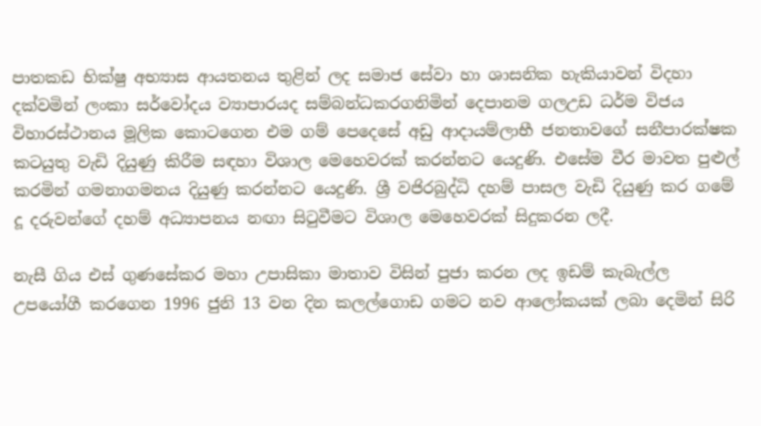පාතකඩ භික්ෂු අභ්‍යාස ආයතනය තුළින් ලද සමාජ සේවා හා ශාසනික හැකියාවන් විදහා දක්වමින් ලංකා සර්වෝදය ව්‍යාපාරයද සම්බන්ධකරගනිමින් දෙපානම ගලඋඩ ධර්ම විජය විහාරස්ථානය මූලික කොටගෙන එම ගම් පෙදෙසේ අඩු ආදායම්ලාභී ජනතාවගේ සනීපාරක්ෂක කටයුතු වැඩි දියුණු කිරීම සඳහා විශාල මෙහෙවරක් කරන්නට යෙදුණි. එසේම වීර මාවත පුළුල් කරමින් ගමනාගමනය දියුණු කරන්නට යෙදුණි. ශ්‍රී වජිරබුද්ධි දහම් පාසල වැඩි දියුණු කර ගමේ දූ දරුවන්ගේ දහම් අධ්‍යාපනය නඟා සිටුවීමට විශාල මෙහෙවරක් සිදුකරන ලදී.

නැසී ගිය එස් ගුණසේකර මහා උපාසිකා මාතාව විසින් පුජා කරන ලද ඉඩම් කැබැල්ල උපයෝගී කරගෙන 1996 ජුනි 13 වන දින කලල්ගොඩ ගමට නව ආලෝකයක් ලබා දෙමින් සිරි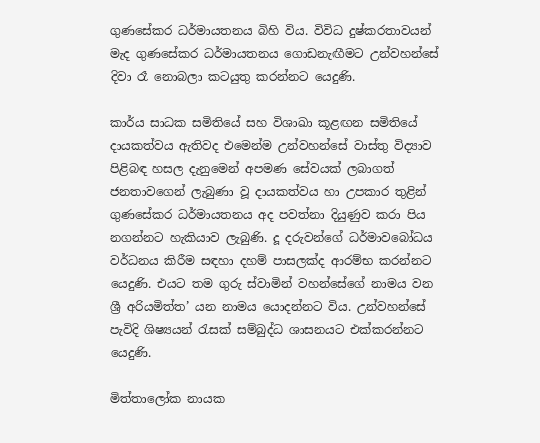ගුණසේකර ධර්මායතනය බිහි විය. විවිධ දුෂ්කරතාවයන් මැද ගුණසේකර ධර්මායතනය ගොඩනැඟීමට උන්වහන්සේ දිවා රෑ නොබලා කටයුතු කරන්නට යෙදුණි.

කාර්ය සාධක සමිතියේ සහ විශාඛා කූළඟන සමිතියේ දායකත්වය ඇතිවද එමෙන්ම උන්වහන්සේ වාස්තු විද්‍යාව පිළිබඳ හසල දැනුමෙන් අපමණ සේවයක් ලබාගත් ජනතාවගෙන් ලැබුණා වූ දායකත්වය හා උපකාර තුළින් ගුණසේකර ධර්මායතනය අද පවත්නා දියුණුව කරා පිය නගන්නට හැකියාව ලැබුණි. දූ දරුවන්ගේ ධර්මාවබෝධය වර්ධනය කිරීම සඳහා දහම් පාසලක්ද ආරම්භ කරන්නට යෙදුණි. එයට තම ගුරු ස්වාමින් වහන්සේගේ නාමය වන ශ්‍රී අරියමිත්ත’ යන නාමය යොදන්නට විය. උන්වහන්සේ පැවිදි ශිෂ්‍යයන් රැසක් සම්බුද්ධ ශාසනයට එක්කරන්නට යෙදුණි.

මිත්තාලෝක නායක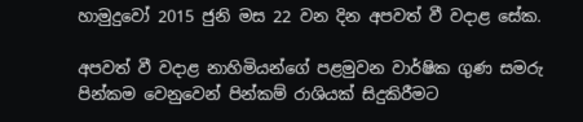හාමුදුවෝ 2015 ජුනි මස 22 වන දින අපවත් වී වදාළ සේක.

අපවත් වී වදාළ නාහිමියන්ගේ පළමුවන වාර්ෂික ගුණ සමරු පින්කම වෙනුවෙන් පින්කම් රාශියක් සිදුකිරීමට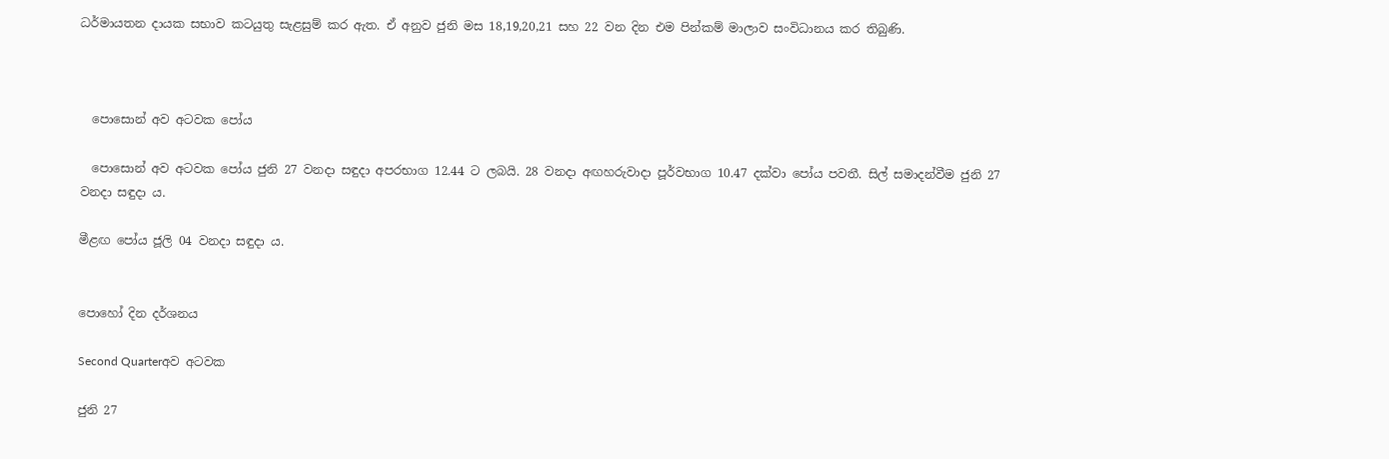ධර්මායතන දායක සභාව කටයුතු සැළසුම් කර ඇත. ඒ අනුව ජුනි මස 18,19,20,21 සහ 22 වන දින එම පින්කම් මාලාව සංවිධානය කර තිබුණි.



  පොසොන් අව අටවක පෝය

  පොසොන් අව අටවක පෝය ජුනි 27 වනදා සඳුදා අපරභාග 12.44 ට ලබයි. 28 වනදා අඟහරුවාදා පූර්වභාග 10.47 දක්වා පෝය පවතී. සිල් සමාදන්වීම ජුනි 27 වනදා සඳුදා ය.

මීළඟ පෝය ජූලි 04 වනදා සඳුදා ය.


පොහෝ දින දර්ශනය

Second Quarterඅව අටවක

ජුනි 27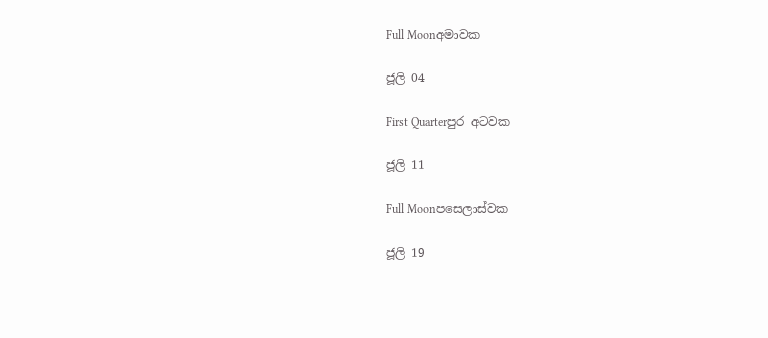Full Moonඅමාවක

ජූලි 04

First Quarterපුර අටවක

ජූලි 11

Full Moonපසෙලාස්වක

ජූලි 19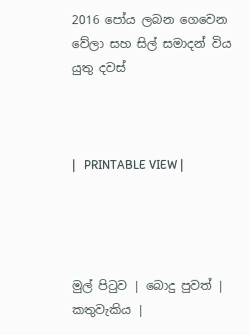2016 පෝය ලබන ගෙවෙන වේලා සහ සිල් සමාදන් විය යුතු දවස්



|   PRINTABLE VIEW |




මුල් පිටුව | බොදු පුවත් | කතුවැකිය |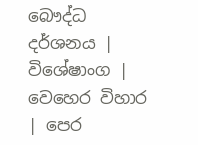බෞද්ධ දර්ශනය | විශේෂාංග | වෙහෙර විහාර | පෙර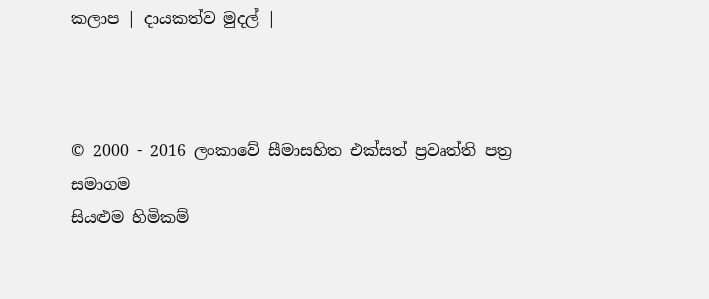කලාප | දායකත්ව මුදල් |



© 2000 - 2016 ලංකාවේ සීමාසහිත එක්සත් ප්‍රවෘත්ති පත්‍ර සමාගම
සියළුම හිමිකම්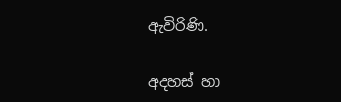ඇවිරිණි.

අදහස් හා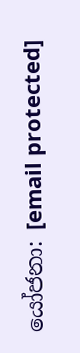යෝජනා: [email protected]